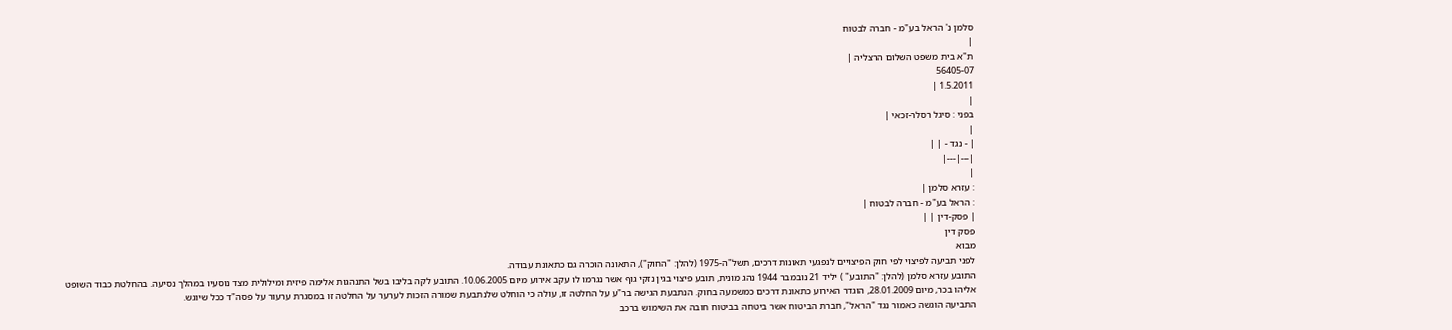סלמן נ' הראל בע"מ - חברה לבטוח
|
ת"א בית משפט השלום הרצליה |
56405-07
1.5.2011 |
|
בפני : סיגל רסלר-זכאי |
|
| - נגד - | |
|---|---|
|
: עזרא סלמן |
: הראל בע"מ - חברה לבטוח |
| פסק-דין | |
פסק דין
מבוא
לפני תביעה לפיצוי לפי חוק הפיצויים לנפגעי תאונות דרכים, תשל"ה-1975 (להלן: "החוק"), התאונה הוכרה גם כתאונת עבודה.
התובע עזרא סלמן (להלן: "התובע" ) יליד 21 נובמבר 1944 נהג מונית, תובע פיצוי בגין נזקי גוף אשר נגרמו לו עקב אירוע מיום 10.06.2005. התובע לקה בליבו בשל התנהגות אלימה פיזית ומילולית מצד נוסעיו במהלך נסיעה. בהחלטת כבוד השופט אליהו בכר, מיום 28.01.2009, הוגדר האירוע כתאונת דרכים כמשמעה בחוק. הנתבעת הגישה בר"ע על החלטה זו, עולה כי הוחלט שלנתבעת שמורה הזכות לערער על החלטה זו במסגרת ערעור על פסה"ד ככל שיוגש.
התביעה הוגשה כאמור נגד "הראל", חברת הביטוח אשר ביטחה בביטוח חובה את השימוש ברכב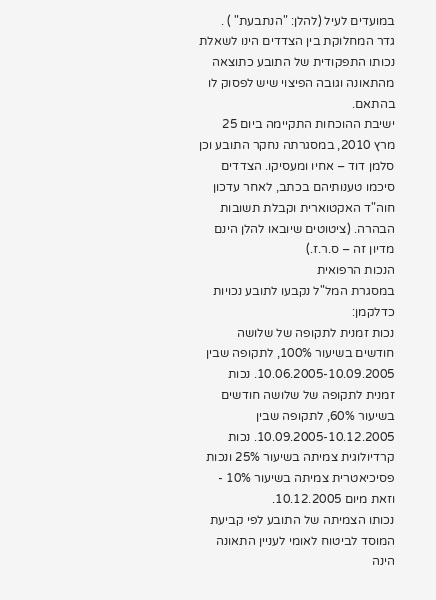במועדים לעיל (להלן: "הנתבעת" ) .
גדר המחלוקת בין הצדדים הינו לשאלת נכותו התפקודית של התובע כתוצאה מהתאונה וגובה הפיצוי שיש לפסוק לו בהתאם.
ישיבת ההוכחות התקיימה ביום 25 מרץ 2010, במסגרתה נחקר התובע וכן סלמן דוד – אחיו ומעסיקו. הצדדים סיכמו טענותיהם בכתב, לאחר עדכון חוה"ד האקטוארית וקבלת תשובות הבהרה. (ציטוטים שיובאו להלן הינם מדיון זה – ס.ר.ז.)
הנכות הרפואית
במסגרת המל"ל נקבעו לתובע נכויות כדלקמן:
נכות זמנית לתקופה של שלושה חודשים בשיעור 100%, לתקופה שבין 10.06.2005-10.09.2005. נכות זמנית לתקופה של שלושה חודשים בשיעור 60%, לתקופה שבין 10.09.2005-10.12.2005. נכות קרדיולוגית צמיתה בשיעור 25% ונכות פסיכיאטרית צמיתה בשיעור 10% - וזאת מיום 10.12.2005.
נכותו הצמיתה של התובע לפי קביעת המוסד לביטוח לאומי לעניין התאונה הינה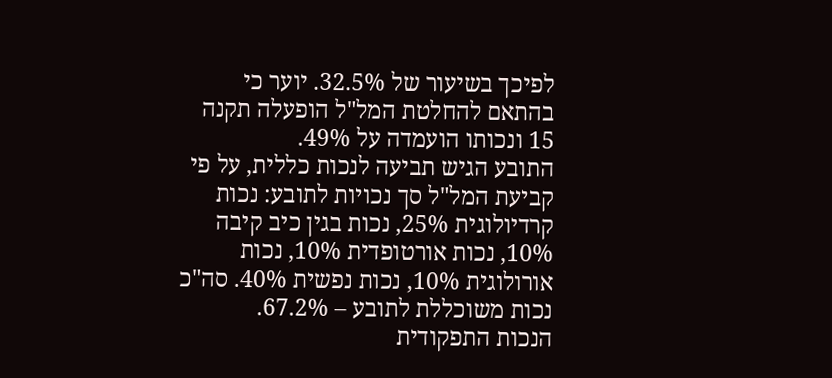לפיכך בשיעור של 32.5%. יוער כי בהתאם להחלטת המל"ל הופעלה תקנה 15 ונכותו הועמדה על 49%.
התובע הגיש תביעה לנכות כללית, על פי קביעת המל"ל סך נכויות לתובע: נכות קרדיולוגית 25%, נכות בגין כיב קיבה 10%, נכות אורטופדית 10%, נכות אורולוגית 10%, נכות נפשית 40%. סה"כ נכות משוכללת לתובע – 67.2%.
הנכות התפקודית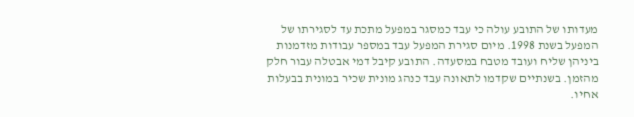מעדותו של התובע עולה כי עבד כמסגר במפעל מתכת עד לסגירתו של המפעל בשנת 1998. מיום סגירת המפעל עבד במספר עבודות מזדמנות ביניהן שליח ועובד מטבח במסעדה. התובע קיבל דמי אבטלה עבור חלק מהזמן. בשנתיים שקדמו לתאונה עבד כנהג מונית שכיר במונית בבעלות אחיו.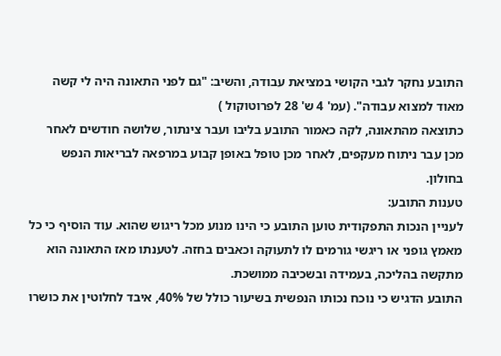התובע נחקר לגבי הקושי במציאת עבודה, והשיב: "גם לפני התאונה היה לי קשה מאוד למצוא עבודה". (עמ' 4 ש' 28 לפרוטוקול )
כתוצאה מהתאונה, לקה כאמור התובע בליבו ועבר צינתור, שלושה חודשים לאחר מכן עבר ניתוח מעקפים, לאחר מכן טופל באופן קבוע במרפאה לבריאות הנפש בחולון.
טענות התובע:
לעניין הנכות התפקודית טוען התובע כי הינו מנוע מכל ריגוש שהוא. עוד הוסיף כי כל מאמץ גופני או ריגשי גורמים לו לתעוקה וכאבים בחזה. לטענתו מאז התאונה הוא מתקשה בהליכה, בעמידה ובשכיבה ממושכת.
התובע הדגיש כי נוכח נכותו הנפשית בשיעור כולל של 40%, איבד לחלוטין את כושרו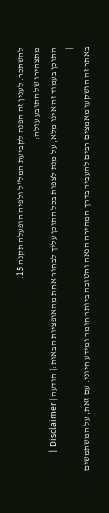להשתכר. לענין זה הפנה לקביעת המל"ל ולפיה הופעלה תקנה 15.
מתצהירו של התובע עולה:
התוכן בעמוד זה אינו מלא, על מנת לצפות בכל התוכן עליך לבחור אחת מהאופציות הבאות:| הודעה | Disclaimer |
|
באתר זה הושקעו מאמצים רבים להעביר בדרך המהירה הנאה והטובה ביותר חומר ומידע חיוני. עם זאת, על המשתמשים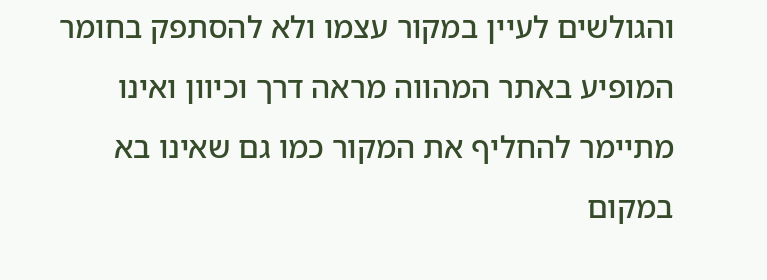והגולשים לעיין במקור עצמו ולא להסתפק בחומר המופיע באתר המהווה מראה דרך וכיוון ואינו מתיימר להחליף את המקור כמו גם שאינו בא במקום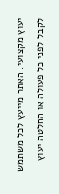יעוץ מקצועי. האתר מייעץ לכל משתמש לקבל לפני כל פעולה או החלטה יעוץ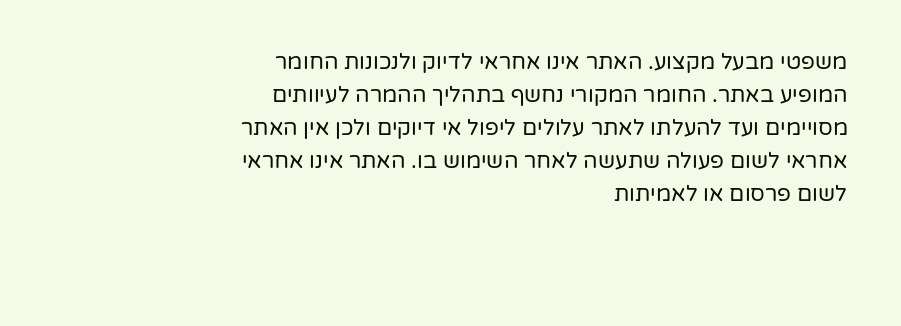משפטי מבעל מקצוע. האתר אינו אחראי לדיוק ולנכונות החומר המופיע באתר. החומר המקורי נחשף בתהליך ההמרה לעיוותים מסויימים ועד להעלתו לאתר עלולים ליפול אי דיוקים ולכן אין האתר אחראי לשום פעולה שתעשה לאחר השימוש בו. האתר אינו אחראי לשום פרסום או לאמיתות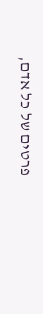פרטים של כל אדם,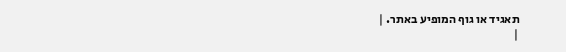תאגיד או גוף המופיע באתר. |
|